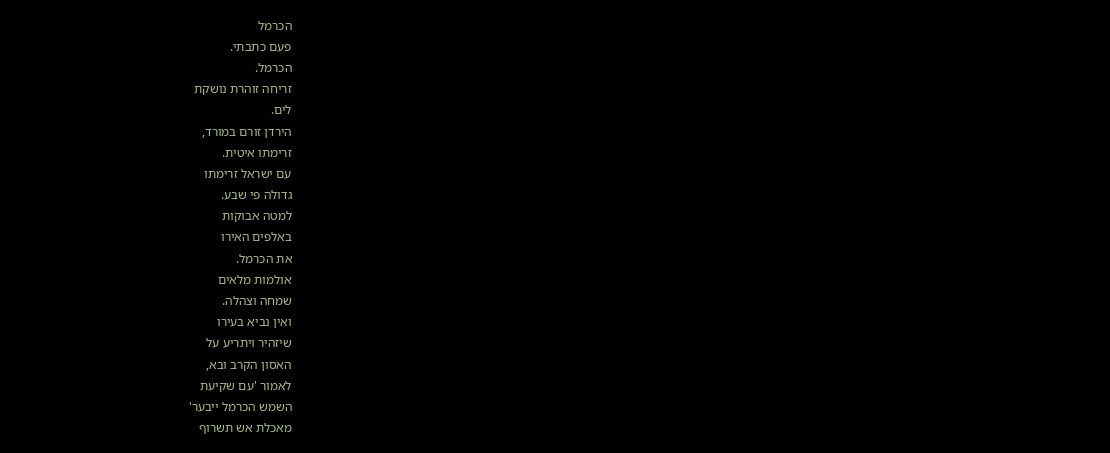הכרמל
פעם כתבתי.
הכרמל.
זריחה זוהרת נושקת
לים.
הירדן זורם במורד,
זרימתו איטית.
עם ישראל זרימתו
גדולה פי שבע.
למטה אבוקות
באלפים האירו
את הכרמל.
אולמות מלאים
שמחה וצהלה.
ואין נביא בעירו
שיזהיר ויתריע על
האסון הקרב ובא,
לאמור 'עם שקיעת
השמש הכרמל ייבער'
מאכלת אש תשרוף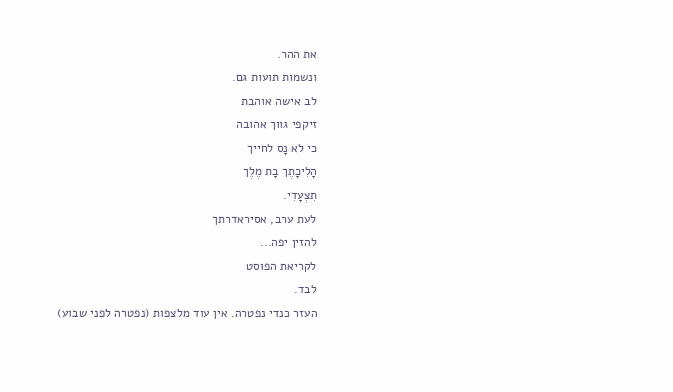את ההר.
ונשמות תועות גם.
לב אישה אוהבת
זיקפי גווך אהובה
כי לא נָס לחייך
הָלִיכָתֶך בָת מֶלֶך
תִצְעָדִי.
לעת ערב, אסיראדרתך
להזין יפה...
לקריאת הפוסט
לבד.
העזר כנדי נפטרה. אין עוד מלצפות (נפטרה לפני שבוע)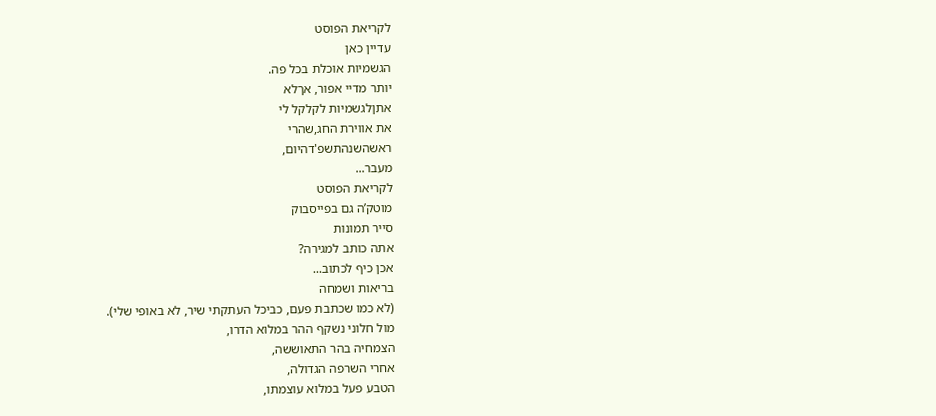לקריאת הפוסט
עדיין כאן
הגשמיות אוכלת בכל פה.
יותר מדיי אפור, אךלא
אתןלגשמיות לקלקל לי
את אווירת החג,שהרי
ראשהשנהתשפ'דהיום,
מעבר...
לקריאת הפוסט
מוטק’ה גם בפייסבוק
סייר תמונות
אתה כותב למגירה?
אכן כיף לכתוב...
בריאות ושמחה
(לא כמו שכתבת פעם, כביכל העתקתי שיר, לא באופי שלי).
מול חלוני נשקף ההר במלוא הדרו,
הצמחיה בהר התאוששה,
אחרי השרפה הגדולה,
הטבע פעל במלוא עוצמתו,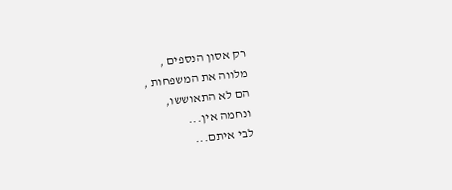רק אסון הנספים ,
מלווה את המשפחות ,
הם לא התאוששו,
ונחמה אין...
לבי איתם...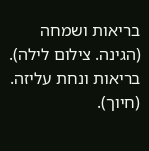בריאות ושמחה (הגינה. צילום לילה).
בריאות ונחת עליזה. (חיוך).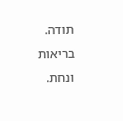תודה. בריאות ונחת.